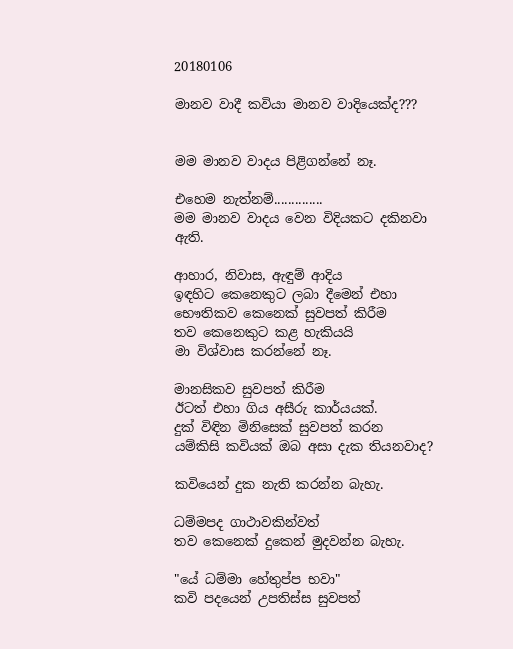20180106

මානව වාදී කවියා මානව වාදියෙක්ද???


මම මානව වාදය පිළිගන්නේ නෑ.

එහෙම නැත්නම්..............
මම මානව වාදය වෙන විදියකට දකිනවා ඇති.

ආහාර, නිවාස, ඇඳුම් ආදිය
ඉඳහිට කෙනෙකුට ලබා දීමෙන් එහා
භෞතිකව කෙනෙක් සුවපත් කිරීම
තව කෙනෙකුට කළ හැකියයි
මා විශ්වාස කරන්නේ නෑ.

මානසිකව සුවපත් කිරීම
ඊටත් එහා ගිය අසීරු කාර්යයක්.
දුක් විඳින මිනිසෙක් සුවපත් කරන
යම්කිසි කවියක් ඔබ අසා දැක තියනවාද?

කවියෙන් දුක නැති කරන්න බැහැ.

ධම්මපද ගාථාවකින්වත්
තව කෙනෙක් දුකෙන් මුදවන්න බැහැ.

"යේ ධම්මා හේතුප්ප භවා"
කවි පදයෙන් උපතිස්ස සුවපත්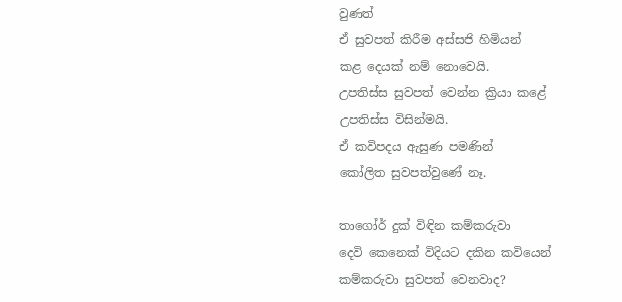වුණත්
ඒ සුවපත් කිරීම අස්සජි හිමියන්
කළ දෙයක් නම් නොවෙයි.
උපතිස්ස සුවපත් වෙන්න ක්‍රියා කළේ
උපතිස්ස විසින්මයි.
ඒ කවිපදය ඇසුණ පමණින්
කෝලිත සුවපත්වුණේ නෑ.

තාගෝර් දුක් විඳින කම්කරුවා
දෙවි කෙනෙක් විදියට දකින කවියෙන්
කම්කරුවා සුවපත් වෙනවාද?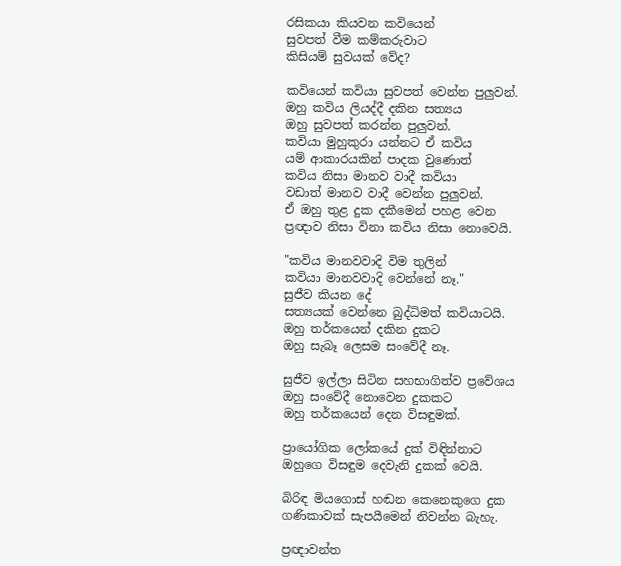රසිකයා කියවන කවියෙන්
සුවපත් වීම කම්කරුවාට
කිසියම් සුවයක් වේද?

කවියෙන් කවියා සුවපත් වෙන්න පුලුවන්.
ඔහු කවිය ලියද්දී දකින සත්‍යය
ඔහු සුවපත් කරන්න පුලුවන්.
කවියා මුහුකුරා යන්නට ඒ කවිය
යම් ආකාරයකින් පාදක වුණොත්
කවිය නිසා මානව වාදී කවියා
වඩාත් මානව වාදී වෙන්න පුලුවන්.
ඒ ඔහු තුළ දුක දකීමෙන් පහළ වෙන
ප්‍රඥාව නිසා විනා කවිය නිසා නොවෙයි.

"කවිය මානවවාදි විම තුලින්
කවියා මානවවාදි වෙන්නේ නෑ."
සුජීව කියන දේ
සත්‍යයක් වෙන්නෙ බුද්ධිමත් කවියාටයි.
ඔහු තර්කයෙන් දකින දුකට
ඔහු සැබෑ ලෙසම සංවේදී නෑ.

සුජීව ඉල්ලා සිටින සහභාගිත්ව ප්‍රවේශය
ඔහු සංවේදී නොවෙන දුකකට
ඔහු තර්කයෙන් දෙන විසඳුමක්.

ප්‍රායෝගික ලෝකයේ දුක් විඳින්නාට
ඔහුගෙ විසඳුම දෙවැනි දුකක් වෙයි.

බිරිඳ මියගොස් හඬන කෙනෙකුගෙ දුක
ගණිකාවක් සැපයීමෙන් නිවන්න බැහැ.

ප්‍රඥාවන්ත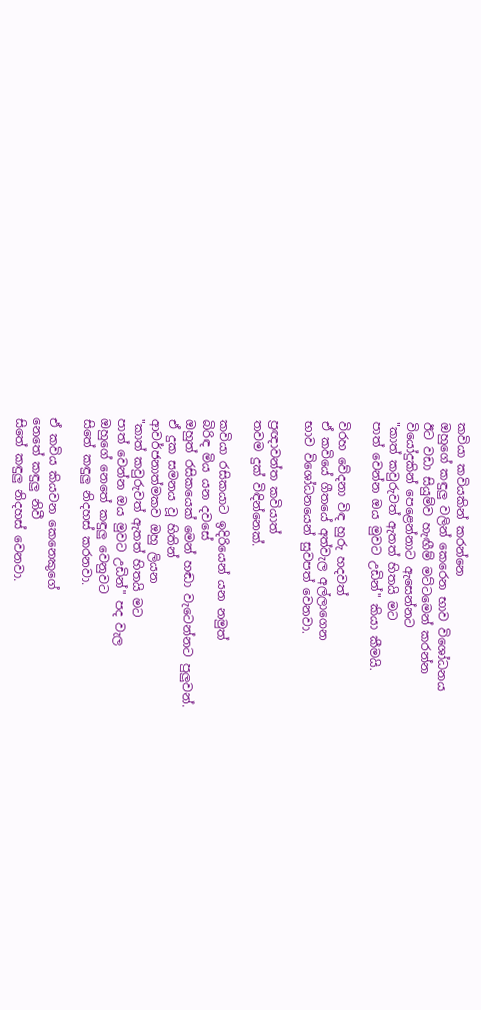කවියා කවියකින් කරන්නෙ
ඔහුගේ කඳුලු වලින් කෙරෙන භාව විශෝධනය
ඊට වඩා සියුම්ව හැඟීම් මට්ටමෙන් කරන්න
වියෝදුකින් පෙළෙන්නාට ඇසෙන්නට
"කාත් කවුරුවත් ඇතත් හිතයි මට
පාත් වෙන්න ඔය මුවට උඩින්" කියා කීමයි.

විරහ වේදනා විඳ හුරු හදවත්
ඒ කවියේ ගීතයේ අත්වැල අල්ලාගෙන
භාව විශෝධනයෙන් සුවපත් වෙනවා.

ප්‍රඥාවන්ත කවියාත්
තවම දුක් විඳින්නෙක්.

කවියා රසිකයාට ඉදිරියෙන් යන නමුත්
බිරිඳ මිය යන දවසේ
ඔහුත් රසිකයෙක් මෙන් හඬා වැටෙන්නට පුලුවන්.
ඒ දුක සමනය වූ හිතින්
ආවර්ජනාත්මකව ඔහු ලියන
"කාත් කවුරුවත් ඇතත් හිතයි මට
පාත් වෙන්න ඔය මුවට උඩින්" පද වැල
ඔහුගේ නෙතේ කඳුලු වෙනුවට
සිතේ කඳුලු නිදහස් කරනවා.

ඒ කවිය කියවන කෙනෙකුගේ
නෙතේ කඳුලු නිවී
සිතේ කඳුලු නිදහස් වෙනවා.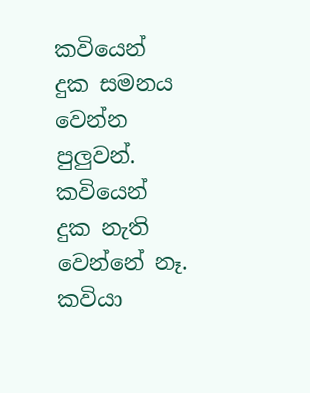කවියෙන් දුක සමනය වෙන්න පුලුවන්.
කවියෙන් දුක නැති වෙන්නේ නෑ.
කවියා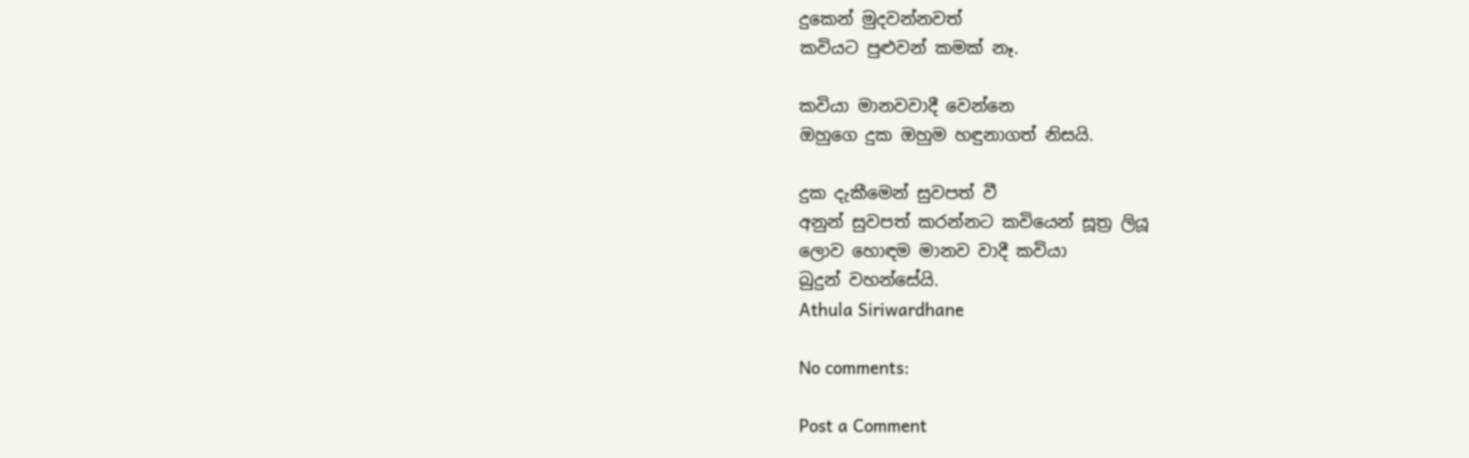දුකෙන් මුදවන්නවත්
කවියට පුළුවන් කමක් නෑ.

කවියා මානවවාදී වෙන්නෙ
ඔහුගෙ දුක ඔහුම හඳුනාගත් නිසයි.

දුක දැකීමෙන් සුවපත් වී
අනුන් සුවපත් කරන්නට කවියෙන් සූත්‍ර ලියූ
ලොව හොඳම මානව වාදී කවියා
බුදුන් වහන්සේයි.
Athula Siriwardhane

No comments:

Post a Comment